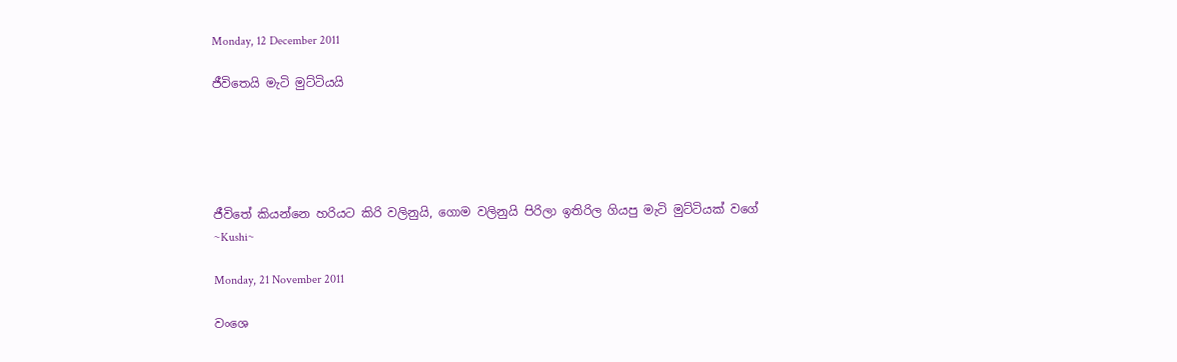Monday, 12 December 2011

ජීවිතෙයි මැටි මුට්ටියයි





ජීවිතේ කියන්නෙ හරියට කිරි වලිනුයි, ගොම වලිනුයි පිරිලා ඉතිරිල ගියපු මැටි මුට්ටියක් වගේ
~Kushi~

Monday, 21 November 2011

වංශෙ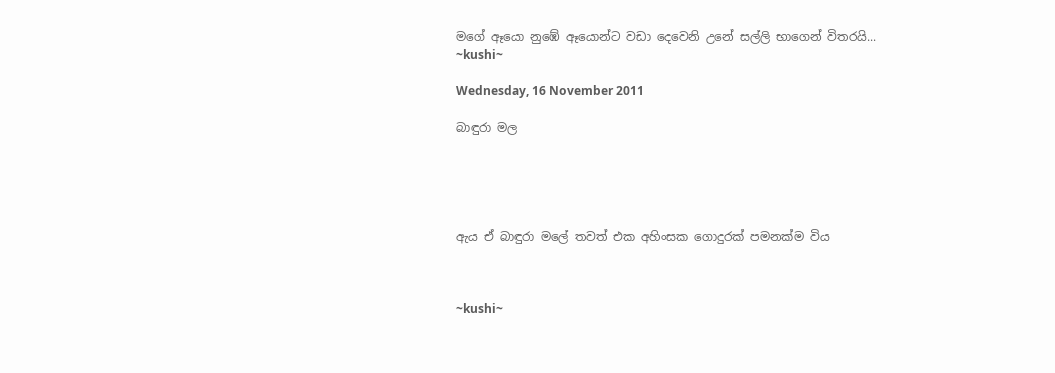මගේ ඈයො නුඹේ ඈයොන්ට වඩා දෙවෙනි උනේ සල්ලි භාගෙන් විතරයි...
~kushi~

Wednesday, 16 November 2011

බාඳුරා මල





ඇය ඒ බාඳුරා මලේ තවත් එක අහිංසක ගොදුරක් පමනක්ම විය



~kushi~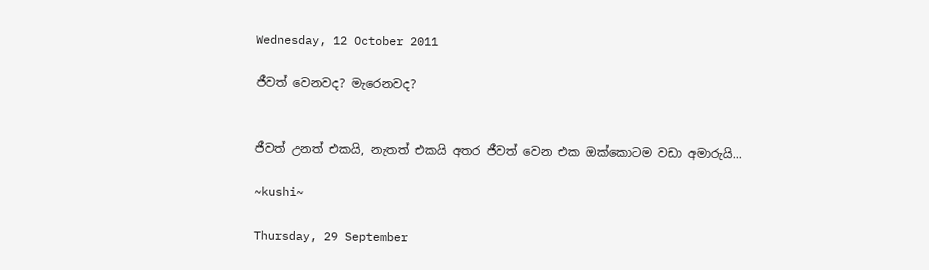Wednesday, 12 October 2011

ජීවත් වෙනවද? මැරෙනවද?


ජීවත් උනත් එකයි, නැතත් එකයි අතර ජීවත් වෙන එක ඔක්කොටම වඩා අමාරුයි...

~kushi~

Thursday, 29 September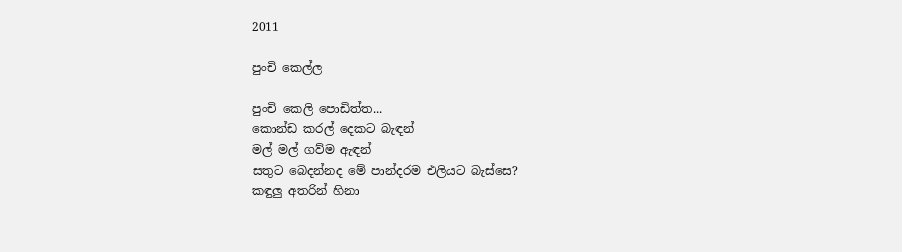2011

පුංචි කෙල්ල

පුංචි කෙලි පොඩිත්ත...
කොන්ඩ කරල් දෙකට බැඳන්
මල් මල් ගව්ම ඇඳන්
සතුට බෙදන්නද මේ පාන්දරම එලියට බැස්සෙ?
කඳුලු අතරින් හිනා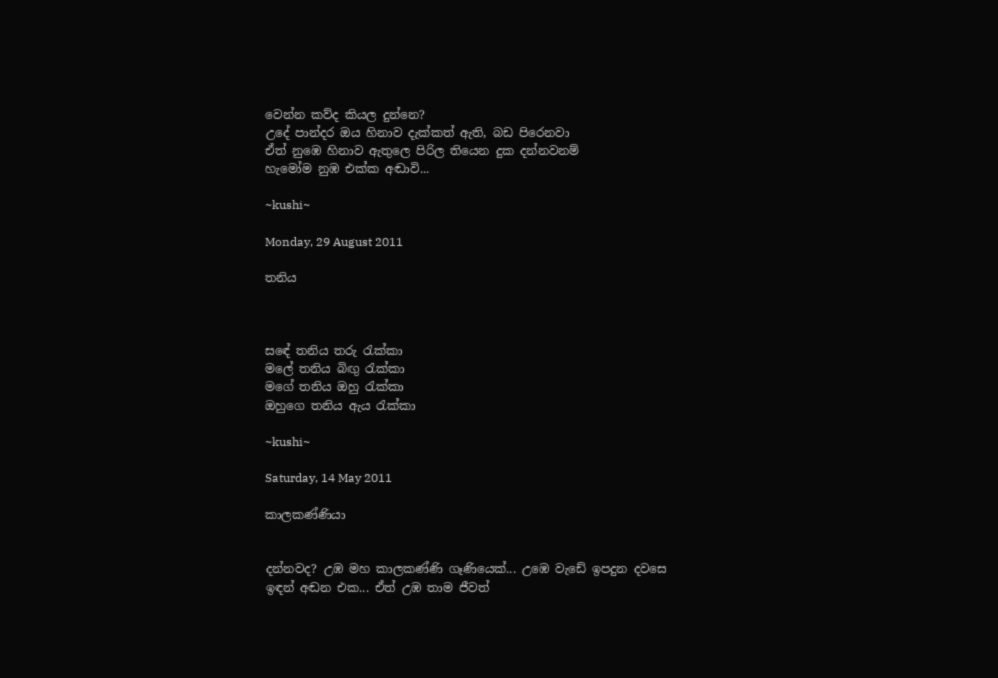වෙන්න කව්ද කියල දුන්නෙ?
උදේ පාන්දර ඔය හිනාව දැක්කත් ඇති, බඩ පිරෙනවා
ඒත් නුඹෙ හිනාව ඇතුලෙ පිරිල තියෙන දුක දන්නවනම්
හැමෝම නුඹ එක්ක අඬාවි...

~kushi~

Monday, 29 August 2011

තනිය



සඳේ තනිය තරු රැක්කා
මලේ තනිය බිඟු රැක්කා
මගේ තනිය ඔහු රැක්කා
ඔහුගෙ තනිය ඇය රැක්කා

~kushi~

Saturday, 14 May 2011

කාලකණ්ණියා


දන්නවද? උඹ මහ කාලකණ්ණි ගෑණියෙක්... උඹෙ වැඩේ ඉපදුන දවසෙ ඉඳන් අඬන එක... ඒත් උඹ තාම ජීවත්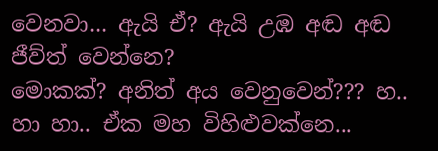වෙනවා... ඇයි ඒ? ඇයි උඹ අඬ අඬ ජීව්ත් වෙන්නෙ?
මොකක්? අනිත් අය වෙනුවෙන්??? හ.. හා හා.. ඒක මහ විහිළුවක්නෙ...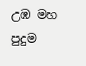උඹ මහ පුදුම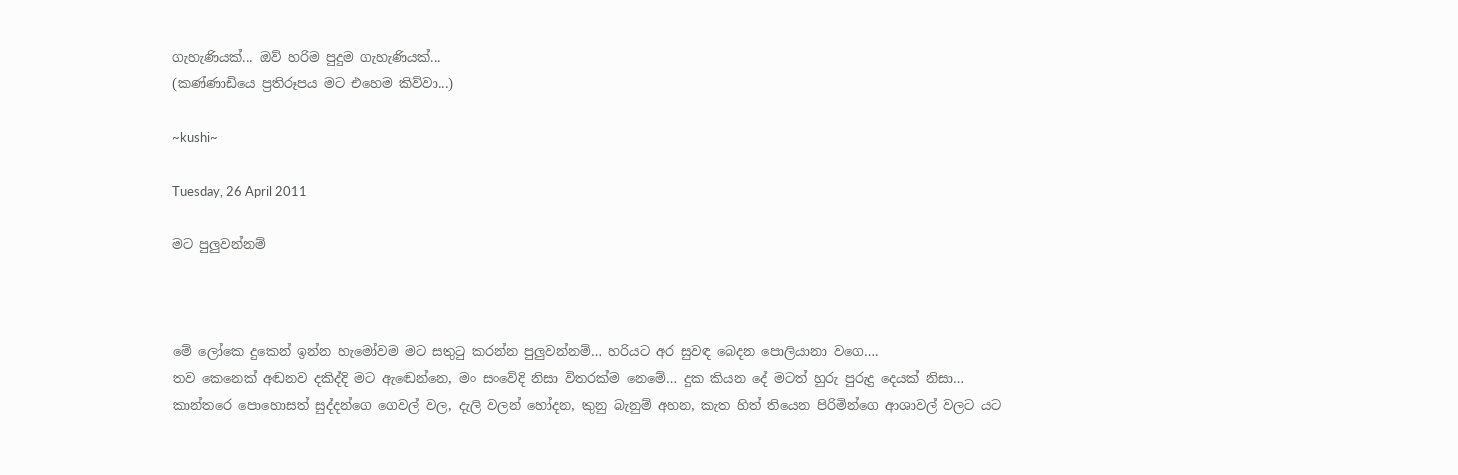ගැහැණියක්... ඔව් හරිම පුදුම ගැහැණියක්...
(කණ්ණාඩියෙ ප්‍රතිරූපය මට එහෙම කිව්වා...)

~kushi~

Tuesday, 26 April 2011

මට පුලුවන්නම්



මේ ලෝකෙ දුකෙන් ඉන්න හැමෝවම මට සතුටු කරන්න පුලුවන්නම්… හරියට අර සුවඳ බෙදන පොලියානා වගෙ….
තව කෙනෙක් අඬනව දකිද්දි මට ඇඬෙන්නෙ, මං සංවේදි නිසා විතරක්ම නෙමේ… දුක කියන දේ මටත් හුරු පුරුදු දෙයක් නිසා…
කාන්තරෙ පොහොසත් සුද්දන්ගෙ ගෙවල් වල, දැලි වලන් හෝදන, කුනු බැනුම් අහන, කැත හිත් තියෙන පිරිමින්ගෙ ආශාවල් වලට යට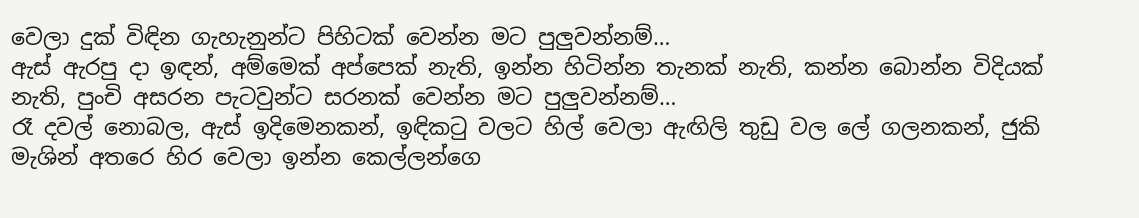වෙලා දුක් විඳින ගැහැනුන්ට පිහිටක් වෙන්න මට පුලුවන්නම්…
ඇස් ඇරපු දා ඉඳන්, අම්මෙක් අප්පෙක් නැති, ඉන්න හිටින්න තැනක් නැති, කන්න බොන්න විදියක් නැති, පුංචි අසරන පැටවුන්ට සරනක් වෙන්න මට පුලුවන්නම්…
රෑ දවල් නොබල, ඇස් ඉදිමෙනකන්, ඉඳිකටු වලට හිල් වෙලා ඇඟිලි තුඩු වල ලේ ගලනකන්, ජුකි මැශින් අතරෙ හිර වෙලා ඉන්න කෙල්ලන්ගෙ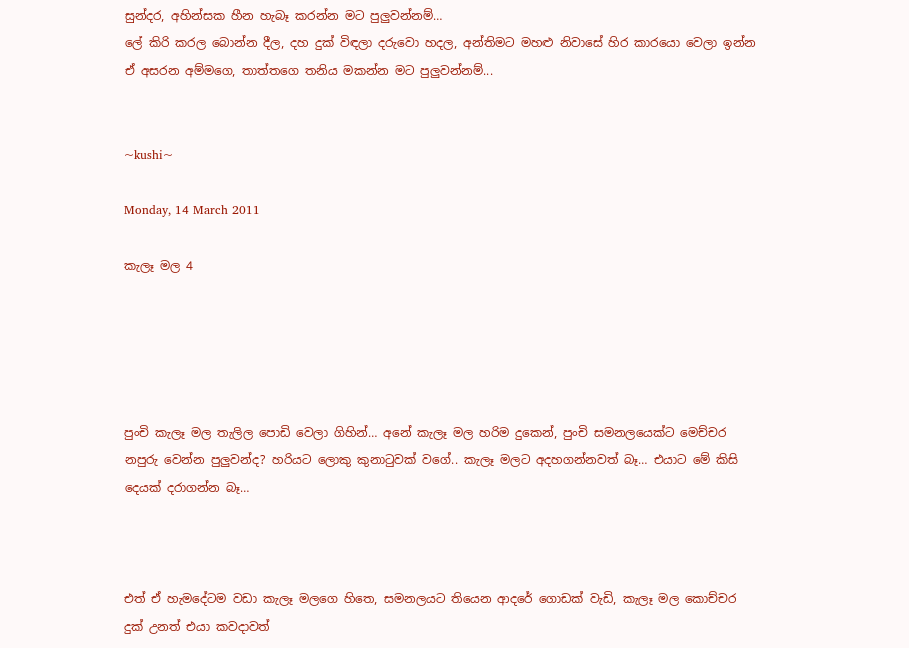සුන්දර, අහින්සක හීන හැබෑ කරන්න මට පුලුවන්නම්…
ලේ කිරි කරල බොන්න දීල, දහ දුක් විඳලා දරුවො හදල, අන්තිමට මහළු නිවාසේ හිර කාරයො වෙලා ඉන්න ඒ අසරන අම්මගෙ, තාත්තගෙ තනිය මකන්න මට පුලුවන්නම්...


~kushi~

Monday, 14 March 2011

කැලෑ මල 4





පුංචි කැලෑ මල තැලිල පොඩි වෙලා ගිහින්… අනේ කැලෑ මල හරිම දුකෙන්, පුංචි සමනලයෙක්ට මෙච්චර නපුරු වෙන්න පුලුවන්ද? හරියට ලොකු කුනාටුවක් වගේ.. කැලෑ මලට අදහගන්නවත් බෑ… එයාට මේ කිසි දෙයක් දරාගන්න බෑ…



එත් ඒ හැමදේටම වඩා කැලෑ මලගෙ හිතෙ, සමනලයට තියෙන ආදරේ ගොඩක් වැඩි, කැලෑ මල කොච්චර දුක් උනත් එයා කවදාවත්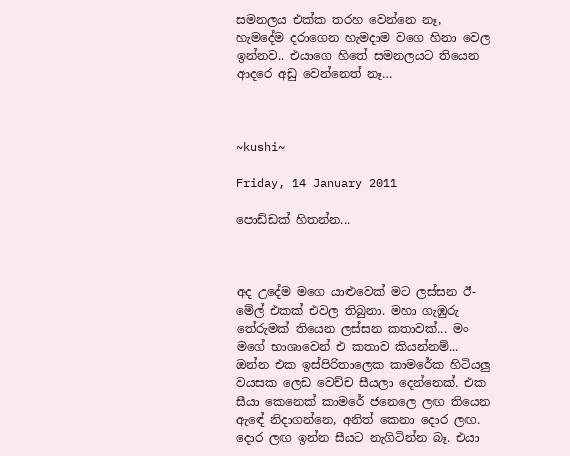සමනලය එක්ක තරහ වෙන්නෙ නෑ, හැමදේම දරාගෙන හැමදාම වගෙ හිනා වෙල ඉන්නව.. එයාගෙ හිතේ සමනලයට තියෙන ආදරෙ අඩු වෙන්නෙත් නෑ…



~kushi~

Friday, 14 January 2011

පොඩ්ඩක් හිතන්න...



අද උදේම මගෙ යාළුවෙක් මට ලස්සන ඊ-මේල් එකක් එවල තිබුනා. මහා ගැඹුරු තේරුමක් තියෙන ලස්සන කතාවක්... මං මගේ භාශාවෙන් එ කතාව කියන්නම්...
ඔන්න එක ඉස්පිරිතාලෙක කාමරේක හිටියලු වයසක ලෙඩ වෙච්ච සීයලා දෙන්නෙක්. එක සීයා කෙනෙක් කාමරේ ජනෙලෙ ලඟ තියෙන ඇඳේ නිදාගන්නෙ, අනිත් කෙනා දොර ලඟ. දොර ලඟ ඉන්න සීයට නැගිටින්න බෑ. එයා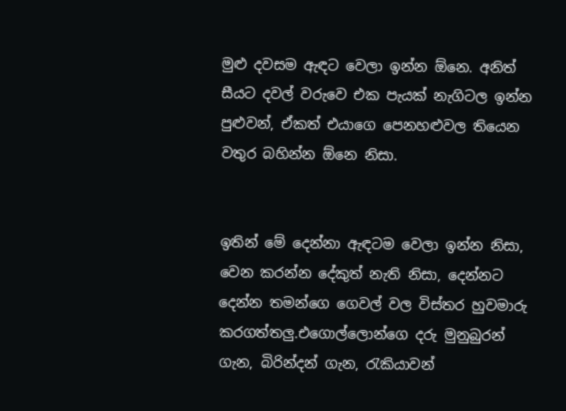මුළු දවසම ඇඳට වෙලා ඉන්න ඕනෙ. අනිත් සීයට දවල් වරුවෙ එක පැයක් නැගිටල ඉන්න පුළුවන්, ඒකත් එයාගෙ පෙනහළුවල තියෙන වතුර බහින්න ඕනෙ නිසා.


ඉතින් මේ දෙන්නා ඇඳටම වෙලා ඉන්න නිසා, වෙන කරන්න දේකුත් නැති නිසා, දෙන්නට දෙන්න තමන්ගෙ ගෙවල් වල විස්තර හුවමාරු කරගත්තලු.එගොල්ලොන්ගෙ දරු මුනුබුරන් ගැන, බිරින්දන් ගැන, රැකියාවන්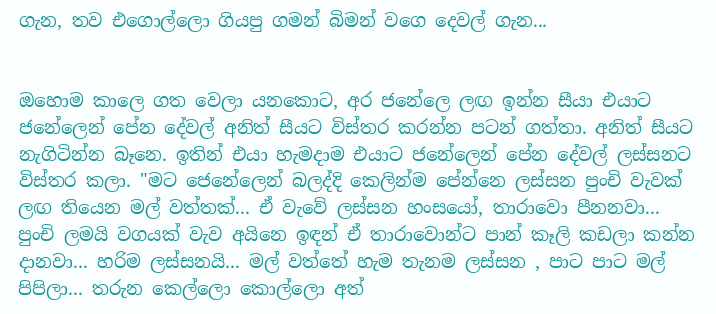ගැන, තව එගොල්ලො ගියපු ගමන් බිමන් වගෙ දෙවල් ගැන...


ඔහොම කාලෙ ගත වෙලා යනකොට, අර ජනේලෙ ලඟ ඉන්න සීයා එයාට ජනේලෙන් පේන දේවල් අනිත් සීයට විස්තර කරන්න පටන් ගත්තා. අනිත් සීයට නැගිටින්න බෑනෙ. ඉතින් එයා හැමදාම එයාට ජනේලෙන් පේන දේවල් ලස්සනට විස්තර කලා. "මට ජෙනේලෙන් බලද්දි කෙලින්ම පේන්නෙ ලස්සන පුංචි වැවක් ලඟ තියෙන මල් වත්තක්... ඒ වැවේ ලස්සන හංසයෝ, තාරාවො පීනනවා... පුංචි ලමයි වගයක් වැව අයිනෙ ඉඳන් ඒ තාරාවොන්ට පාන් කෑලි කඩලා කන්න දානවා... හරිම ලස්සනයි... මල් වත්තේ හැම තැනම ලස්සන , පාට පාට මල් පිපිලා... තරුන කෙල්ලො කොල්ලො අත්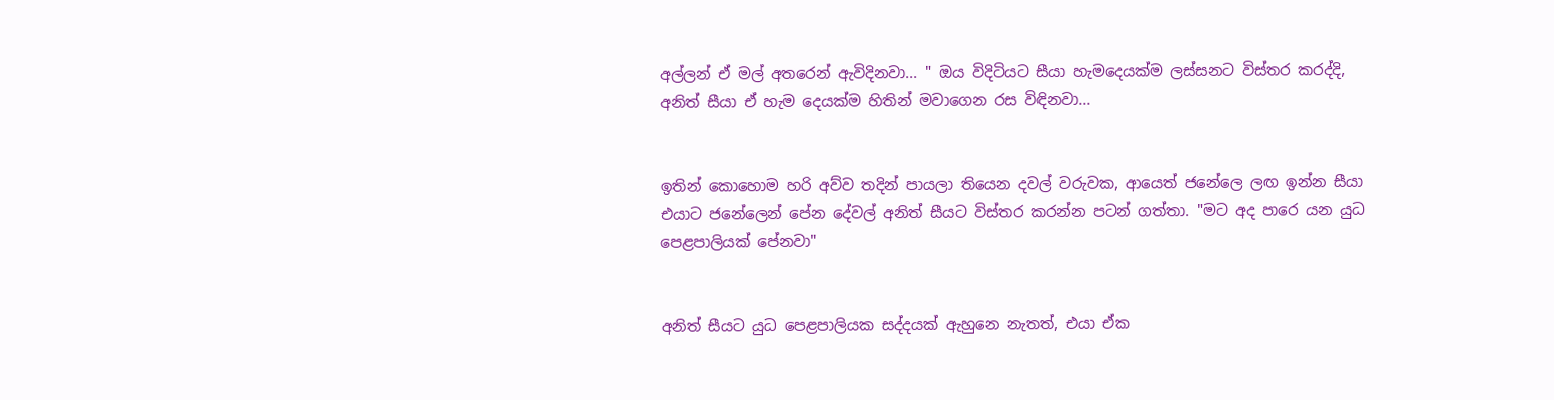අල්ලන් ඒ මල් අතරෙන් ඇවිදිනවා... " ඔය විදිටියට සීයා හැමදෙයක්ම ලස්සනට විස්තර කරද්දි, අනිත් සීයා ඒ හැම දෙයක්ම හිතින් මවාගෙන රස විඳිනවා...


ඉතින් කොහොම හරි අව්ව තදින් පායලා තියෙන දවල් වරුවක, ආයෙත් ජනේලෙ ලඟ ඉන්න සීයා එයාට ජනේලෙන් පේන දේවල් අනිත් සීයට විස්තර කරන්න පටන් ගත්තා. "මට අද පාරෙ යන යුධ පෙළපාලියක් පේනවා"


අනිත් සීයට යුධ පෙළපාලියක සද්දයක් ඇහුනෙ නැතත්, එයා ඒක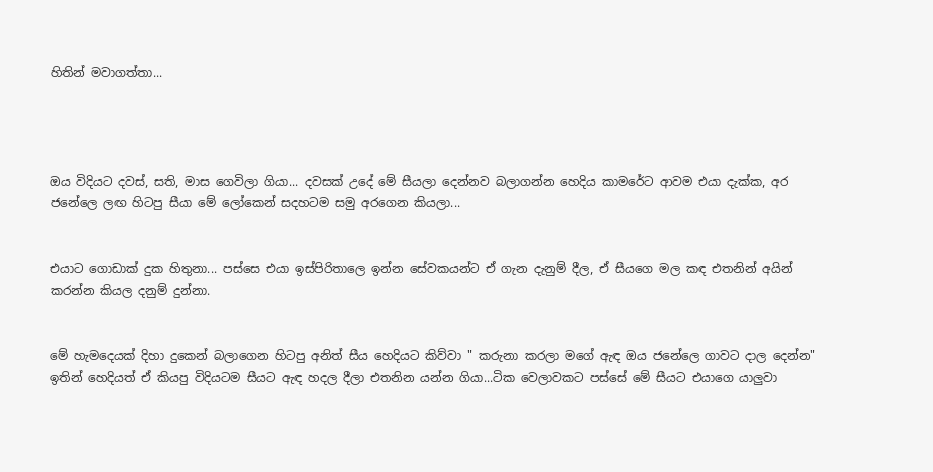හිතින් මවාගත්තා...




ඔය විදියට දවස්, සති, මාස ගෙවිලා ගියා... දවසක් උදේ මේ සීයලා දෙන්නව බලාගන්න හෙදිය කාමරේට ආවම එයා දැක්ක, අර ජනේලෙ ලඟ හිටපු සීයා මේ ලෝකෙන් සදහටම සමු අරගෙන කියලා...


එයාට ගොඩාක් දුක හිතුනා... පස්සෙ එයා ඉස්පිරිතාලෙ ඉන්න සේවකයන්ට ඒ ගැන දැනුම් දීල, ඒ සීයගෙ මල කඳ එතනින් අයින් කරන්න කියල දනුම් දුන්නා.


මේ හැමදෙයක් දිහා දුකෙන් බලාගෙන හිටපු අනිත් සීය හෙදියට කිව්වා " කරුනා කරලා මගේ ඇඳ ඔය ජනේලෙ ගාවට දාල දෙන්න" ඉතින් හෙදියත් ඒ කියපු විදියටම සීයට ඇඳ හදල දීලා එතනින යන්න ගියා...ටික වෙලාවකට පස්සේ මේ සීයට එයාගෙ යාලුවා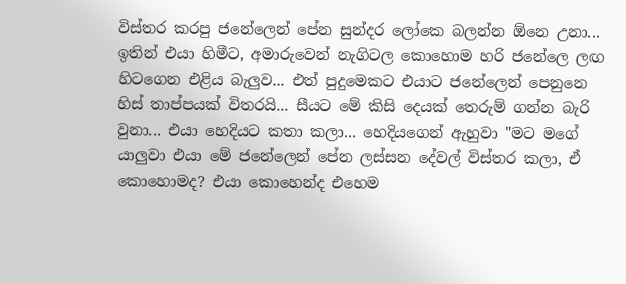විස්තර කරපු ජනේලෙන් පේන සුන්දර ලෝකෙ බලන්න ඕනෙ උනා... ඉතින් එයා හිමීට, අමාරුවෙන් නැගිටල කොහොම හරි ජනේලෙ ලඟ හිටගෙන එළිය බැලුව... එත් පුදුමෙකට එයාට ජනේලෙන් පෙනුනෙ හිස් තාප්පයක් විතරයි... සීයට මේ කිසි දෙයක් තෙරුම් ගන්න බැරි වුනා... එයා හෙදියට කතා කලා... හෙදියගෙන් ඇහුවා "මට මගේ යාලුවා එයා මේ ජනේලෙන් පේන ලස්සන දේවල් විස්තර කලා, ඒ කොහොමද? එයා කොහෙන්ද එහෙම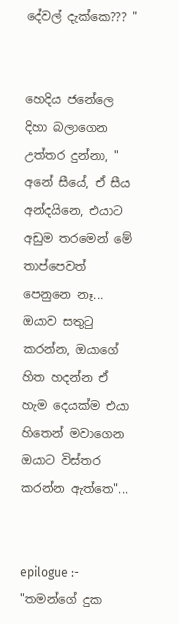දේවල් දැක්කෙ??? "


හෙදිය ජනේලෙ දිහා බලාගෙන උත්තර දුන්නා, " අනේ සීයේ, ඒ සීය අන්දයිනෙ, එයාට අඩුම තරමෙන් මේ තාප්පෙවත් පෙනුනෙ නෑ... ඔයාව සතුටු කරන්න, ඔයාගේ හිත හදන්න ඒ හැම දෙයක්ම එයා හිතෙන් මවාගෙන ඔයාට විස්තර කරන්න ඇත්තෙ"...


epilogue :- "තමන්ගේ දුක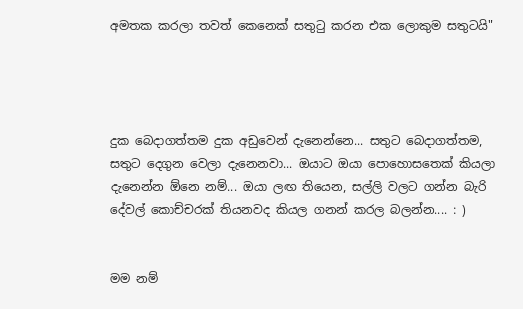අමතක කරලා තවත් කෙනෙක් සතුටු කරන එක ලොකුම සතුටයි"




දුක බෙදාගත්තම දුක අඩුවෙන් දැනෙන්නෙ... සතුට බෙදාගත්තම, සතුට දෙගුන වෙලා දැනෙනවා... ඔයාට ඔයා පොහොසතෙක් කියලා දැනෙන්න ඕනෙ නම්... ඔයා ලඟ තියෙන, සල්ලි වලට ගන්න බැරි දේවල් කොච්චරක් තියනවද කියල ගනන් කරල බලන්න.... : )


මම නම්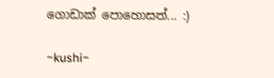ගොඩාක් පොහොසත්... :)

~kushi~